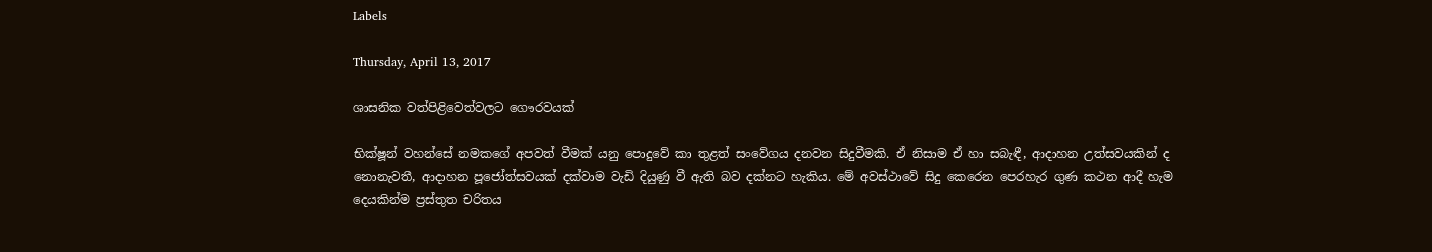Labels

Thursday, April 13, 2017

ශාසනික වත්පිළිවෙත්වලට ගෞරවයක්

භික්ෂූන් වහන්සේ නමකගේ අපවත් වීමක් යනු පොදුවේ කා තුළත් සංවේගය දනවන සිදුවීමකි. ඒ නිසාම ඒ හා සබැඳී, ආදාහන උත්සවයකින් ද නොනැවතී, ආදාහන පූජෝත්සවයක් දක්වාම වැඩි දියුණු වී ඇති බව දක්නට හැකිය. මේ අවස්ථාවේ සිදු කෙරෙන පෙරහැර ගුණ කථන ආදී හැම දෙයකින්ම ප්‍රස්තුත චරිතය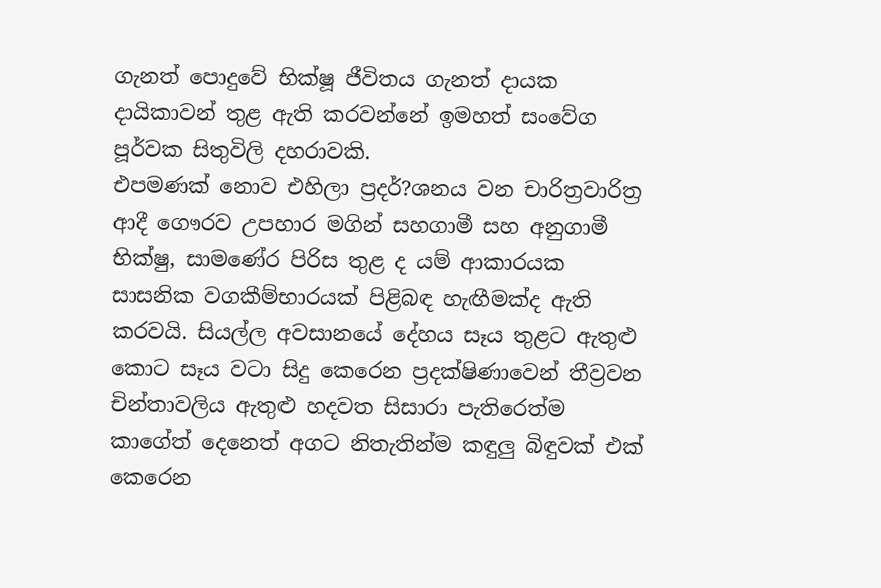ගැනත් පොදුවේ භික්ෂූ ජීවිතය ගැනත් දායක දායිකාවන් තුළ ඇති කරවන්නේ ඉමහත් සංවේග පූර්වක සිතුවිලි දහරාවකි.
එපමණක් නොව එහිලා ප්‍රදර්?ශනය වන චාරිත්‍රවාරිත්‍ර ආදී ගෞරව උපහාර මගින් සහගාමී සහ අනුගාමී භික්ෂු, සාමණේර පිරිස තුළ ද යම් ආකාරයක සාසනික වගකීම්භාරයක් පිළිබඳ හැඟීමක්ද ඇති කරවයි. සියල්ල අවසානයේ දේහය සෑය තුළට ඇතුළු කොට සෑය වටා සිදු කෙරෙන ප්‍රදක්ෂිණාවෙන් තීව්‍රවන චින්තාවලිය ඇතුළු හදවත සිසාරා පැතිරෙත්ම කාගේත් දෙනෙත් අගට නිතැතින්ම කඳුලු බිඳුවක් එක් කෙරෙන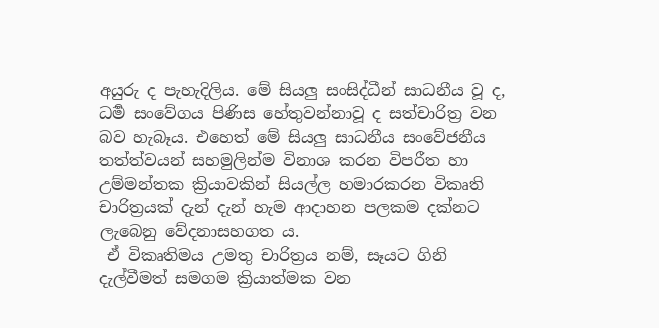අයුරු ද පැහැදිලිය. මේ සියලු සංසිද්ධීන් සාධනීය වූ ද, ධර්‍ම සංවේගය පිණිස හේතුවන්නාවූ ද සත්චාරිත්‍ර වන බව හැබෑය. එහෙත් මේ සියලු සාධනීය සංවේජනීය තත්ත්වයන් සහමුලින්ම විනාශ කරන විපරීත හා උම්මන්තක ක්‍රියාවකින් සියල්ල හමාරකරන විකෘති චාරිත්‍රයක් දැන් දැන් හැම ආදාහන පලකම දක්නට ලැබෙනු වේදනාසහගත ය.
 ඒ විකෘතිමය උමතු චාරිත්‍රය නම්, සෑයට ගිනි දැල්වීමත් සමගම ක්‍රියාත්මක වන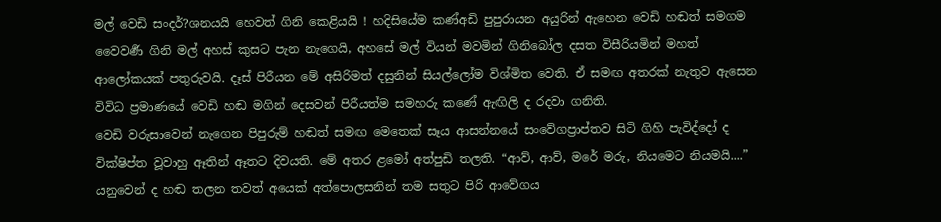මල් වෙඩි සංදර්?ශනයයි හෙවත් ගිනි කෙළියයි ! හදිසියේම කණ්අඩි පුපුරායන අයුරින් ඇහෙන වෙඩි හඬත් සමගම වෛවර්‍ණ ගිනි මල් අහස් කුසට පැන නැගෙයි, අහසේ මල් වියන් මවමින් ගිනිබෝල දසත විසීරියමින් මහත් ආලෝකයක් පතුරුවයි. දෑස් පිරීයන මේ අසිරිමත් දසුනින් සියල්ලෝම විශ්මිත වෙති. ඒ සමඟ අතරක් නැතුව ඇසෙන විවිධ ප්‍රමාණයේ වෙඩි හඬ මගින් දෙසවන් පිරීයත්ම සමහරු කණේ ඇඟිලි ද රදවා ගනිති.
වෙඩි වරුසාවෙන් නැගෙන පිපුරුම් හඬත් සමඟ මෙතෙක් සෑය ආසන්නයේ සංවේගප්‍රාප්තව සිටි ගිහි පැවිද්දෝ ද වික්ෂිප්ත වූවාහු ඈතින් ඈතට දිවයති. මේ අතර ළමෝ අත්පුඩි තලති. “ආව්, ආව්, මරේ මරු, නියමෙට නියමයි....” යනුවෙන් ද හඬ තලන තවත් අයෙක් අත්පොලසනින් තම සතුට පිරි ආවේගය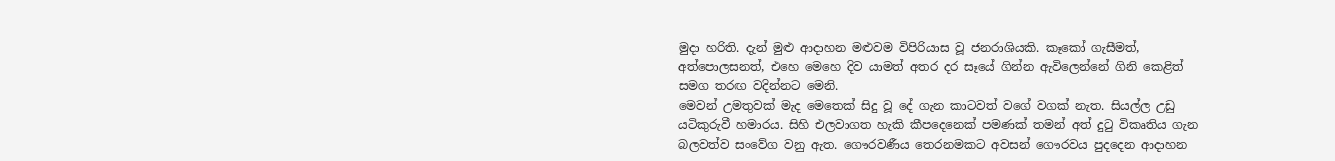මුදා හරිති. දැන් මුළු ආදාහන මළුවම විපිරියාස වූ ජනරාශියකි. කෑකෝ ගැසීමත්, අත්පොලසනත්, එහෙ මෙහෙ දිව යාමත් අතර දර සෑයේ ගින්න ඇවිලෙන්නේ ගිනි කෙළිත් සමග තරඟ වදින්නට මෙනි.
මෙවන් උමතුවක් මැද මෙතෙක් සිදු වූ දේ ගැන කාටවත් වගේ වගක් නැත. සියල්ල උඩු යටිකුරුවී හමාරය. සිහි එලවාගත හැකි කීපදෙනෙක් පමණක් තමන් අත් දුටු විකෘතිය ගැන බලවත්ව සංවේග වනු ඇත. ගෞරවණීය තෙරනමකට අවසන් ගෞරවය පුදදෙන ආදාහන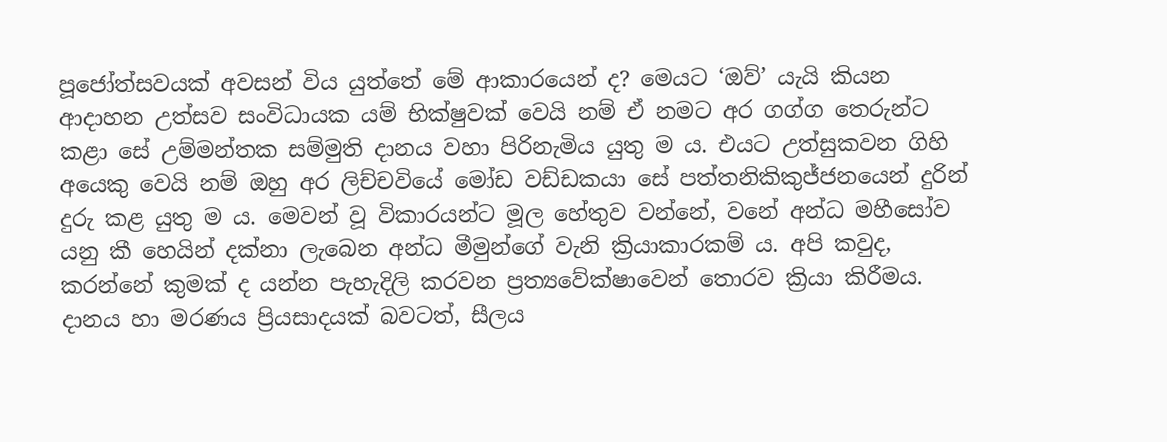පූජෝත්සවයක් අවසන් විය යුත්තේ මේ ආකාරයෙන් ද? මෙයට ‘ඔව්’ යැයි කියන ආදාහන උත්සව සංවිධායක යම් භික්ෂුවක් වෙයි නම් ඒ නමට අර ගග්ග තෙරුන්ට කළා සේ උම්මන්තක සම්මුති දානය වහා පිරිනැමිය යුතු ම ය. එයට උත්සුකවන ගිහි අයෙකු වෙයි නම් ඔහු අර ලිච්චවියේ මෝඩ වඩ්ඩකයා සේ පත්තනිකිකුජ්ජනයෙන් දුරින් දුරු කළ යුතු ම ය. මෙවන් වූ විකාරයන්ට මූල හේතුව වන්නේ, වනේ අන්ධ මහීසෝව යනු කී හෙයින් දක්නා ලැබෙන අන්ධ මීමුන්ගේ වැනි ක්‍රියාකාරකම් ය. අපි කවුද, කරන්නේ කුමක් ද යන්න පැහැදිලි කරවන ප්‍රත්‍යවේක්ෂාවෙන් තොරව ක්‍රියා කිරීමය. දානය හා මරණය ප්‍රියසාදයක් බවටත්, සීලය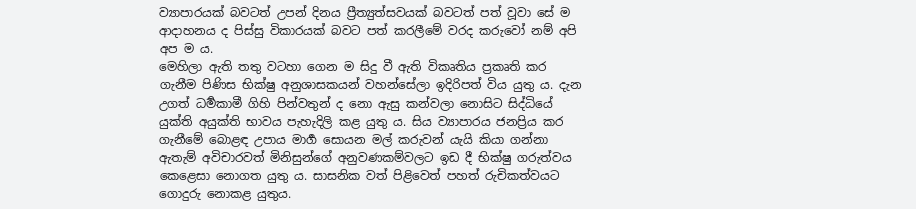ව්‍යාපාරයක් බවටත් උපන් දිනය ප්‍රීත්‍යුත්සවයක් බවටත් පත් වූවා සේ ම ආදාහනය ද පිස්සු විකාරයක් බවට පත් කරලීමේ වරද කරුවෝ නම් අපි අප ම ය.
මෙහිලා ඇති තතු වටහා ගෙන ම සිදු වී ඇති විකෘතිය ප්‍රකෘති කර ගැනීම පිණිස භික්ෂු අනුශාසකයන් වහන්සේලා ඉදිරිපත් විය යුතු ය. දැන උගත් ධර්‍මකාමී ගිහි පින්වතුන් ද නො ඇසු කන්වලා නොසිට සිද්ධියේ යුක්ති අයුක්ති භාවය පැහැදිලි කළ යුතු ය. සිය ව්‍යාපාරය ජනප්‍රිය කර ගැනීමේ බොළඳ උපාය මාර්‍ග සොයන මල් කරුවන් යැයි කියා ගන්නා ඇතැම් අවිචාරවත් මිනිසුන්ගේ අනුවණකම්වලට ඉඩ දී භික්ෂු ගරුත්වය කෙළෙසා නොගත යුතු ය. සාසනික වත් පිළිවෙත් පහත් රුචිකත්වයට ගොදුරු නොකළ යුතුය.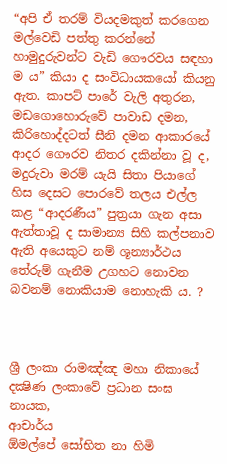“අපි ඒ තරම් වියදමකුත් කරගෙන මල්වෙඩි පත්තු කරන්නේ හාමුදුරුවන්ට වැඩි ගෞරවය සඳහා ම ය” කියා ද සංවිධායකයෝ කියනු ඇත. කාපට් පාරේ වැලි අතුරන, මඩගොහොරුවේ පාවාඩ දමන, කිරිහොද්දටත් සීනි දමන ආකාරයේ ආදර ගෞරව නිතර දකින්නා වූ ද, මදුරුවා මරම් යැයි සිතා පියාගේ හිස දෙසට පොරවේ තලය එල්ල කළ “ආදරණීය” පුත්‍රයා ගැන අසා ඇත්තාවූ ද සාමාන්‍ය සිහි කල්පනාව ඇති අයෙකුට නම් ශූන්‍යාර්ථය තේරුම් ගැනීම උගහට නොවන බවනම් නොකියාම නොහැකි ය. ?



ශ්‍රී ලංකා රාමඤ්ඤ මහා නිකායේ
දක්‍ෂිණ ලංකාවේ ප්‍රධාන සංඝ නායක,
ආචාර්ය
ඕමල්පේ සෝභිත නා හිමි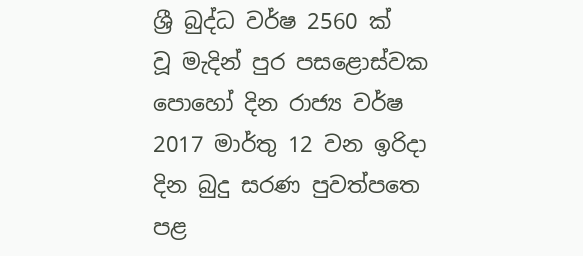ශ්‍රී බුද්ධ වර්ෂ 2560 ක් වූ ‍මැදින් පුර පසළොස්වක පොහෝ දින රාජ්‍ය වර්ෂ 2017 මාර්තු 12 වන ඉරිදා  දින බුදු සරණ පුවත්පත‍ෙ පළ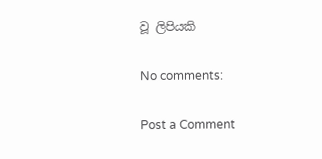වූ ලිපියකි

No comments:

Post a Comment